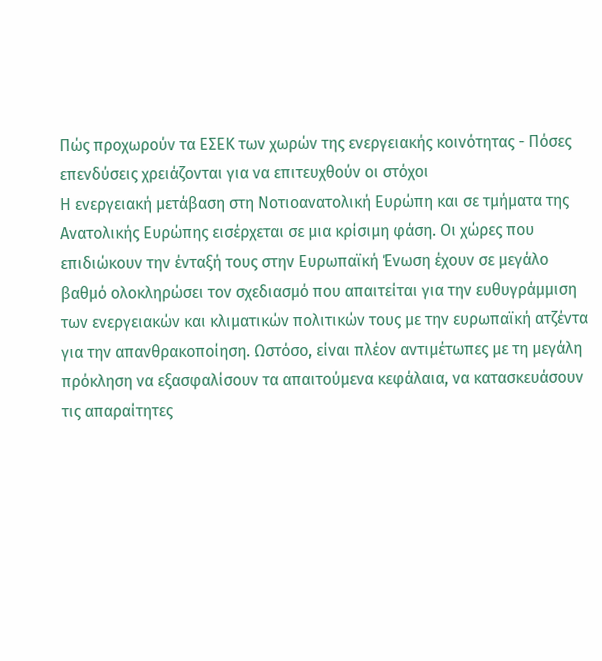Πώς προχωρούν τα ΕΣΕΚ των χωρών της ενεργειακής κοινότητας - Πόσες επενδύσεις χρειάζονται για να επιτευχθούν οι στόχοι
Η ενεργειακή μετάβαση στη Νοτιοανατολική Ευρώπη και σε τμήματα της Ανατολικής Ευρώπης εισέρχεται σε μια κρίσιμη φάση. Οι χώρες που επιδιώκουν την ένταξή τους στην Ευρωπαϊκή Ένωση έχουν σε μεγάλο βαθμό ολοκληρώσει τον σχεδιασμό που απαιτείται για την ευθυγράμμιση των ενεργειακών και κλιματικών πολιτικών τους με την ευρωπαϊκή ατζέντα για την απανθρακοποίηση. Ωστόσο, είναι πλέον αντιμέτωπες με τη μεγάλη πρόκληση να εξασφαλίσουν τα απαιτούμενα κεφάλαια, να κατασκευάσουν τις απαραίτητες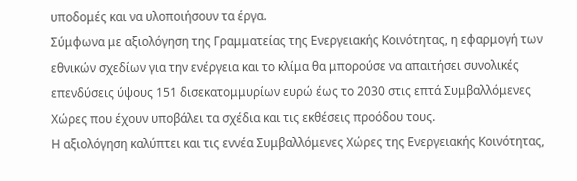υποδομές και να υλοποιήσουν τα έργα.
Σύμφωνα με αξιολόγηση της Γραμματείας της Ενεργειακής Κοινότητας, η εφαρμογή των εθνικών σχεδίων για την ενέργεια και το κλίμα θα μπορούσε να απαιτήσει συνολικές επενδύσεις ύψους 151 δισεκατομμυρίων ευρώ έως το 2030 στις επτά Συμβαλλόμενες Χώρες που έχουν υποβάλει τα σχέδια και τις εκθέσεις προόδου τους.
Η αξιολόγηση καλύπτει και τις εννέα Συμβαλλόμενες Χώρες της Ενεργειακής Κοινότητας,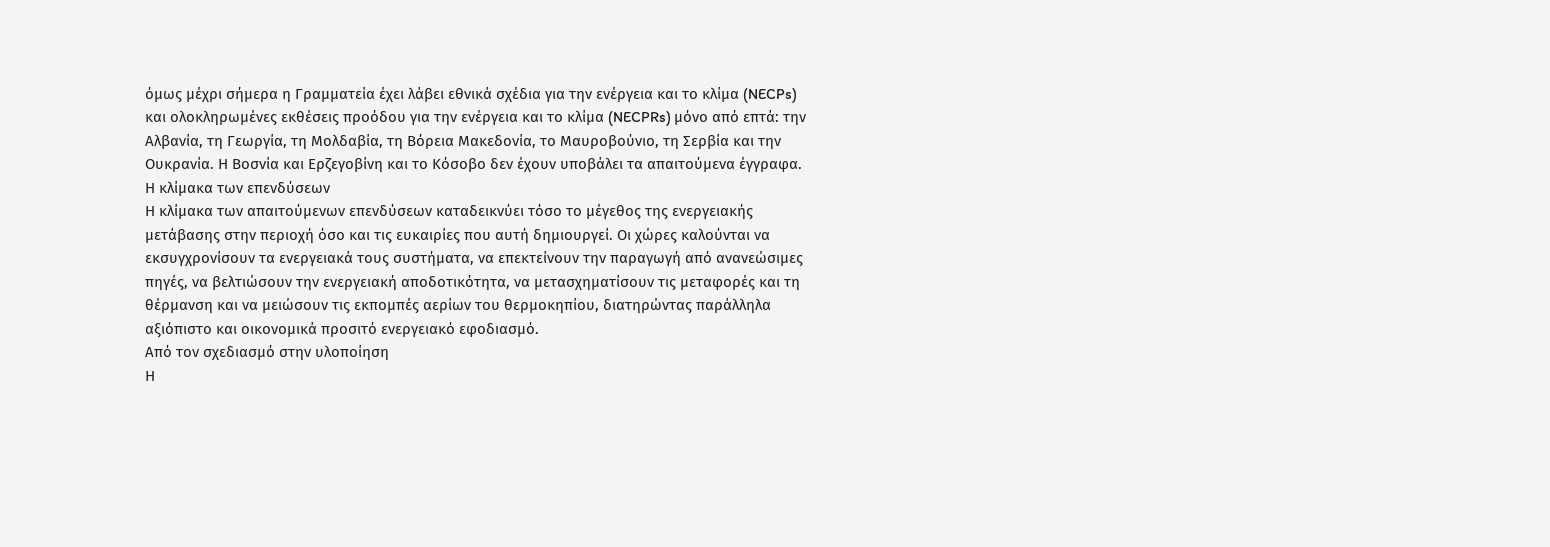όμως μέχρι σήμερα η Γραμματεία έχει λάβει εθνικά σχέδια για την ενέργεια και το κλίμα (NECPs) και ολοκληρωμένες εκθέσεις προόδου για την ενέργεια και το κλίμα (NECPRs) μόνο από επτά: την Αλβανία, τη Γεωργία, τη Μολδαβία, τη Βόρεια Μακεδονία, το Μαυροβούνιο, τη Σερβία και την Ουκρανία. Η Βοσνία και Ερζεγοβίνη και το Κόσοβο δεν έχουν υποβάλει τα απαιτούμενα έγγραφα.
Η κλίμακα των επενδύσεων
Η κλίμακα των απαιτούμενων επενδύσεων καταδεικνύει τόσο το μέγεθος της ενεργειακής μετάβασης στην περιοχή όσο και τις ευκαιρίες που αυτή δημιουργεί. Οι χώρες καλούνται να εκσυγχρονίσουν τα ενεργειακά τους συστήματα, να επεκτείνουν την παραγωγή από ανανεώσιμες πηγές, να βελτιώσουν την ενεργειακή αποδοτικότητα, να μετασχηματίσουν τις μεταφορές και τη θέρμανση και να μειώσουν τις εκπομπές αερίων του θερμοκηπίου, διατηρώντας παράλληλα αξιόπιστο και οικονομικά προσιτό ενεργειακό εφοδιασμό.
Από τον σχεδιασμό στην υλοποίηση
Η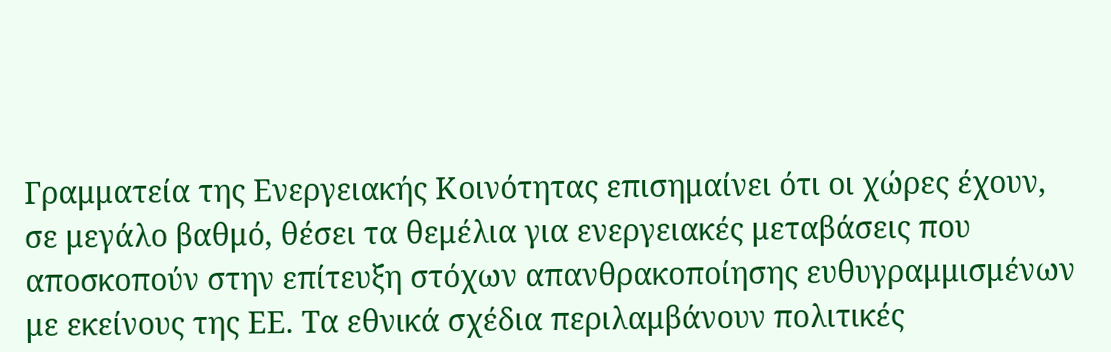Γραμματεία της Ενεργειακής Κοινότητας επισημαίνει ότι οι χώρες έχουν, σε μεγάλο βαθμό, θέσει τα θεμέλια για ενεργειακές μεταβάσεις που αποσκοπούν στην επίτευξη στόχων απανθρακοποίησης ευθυγραμμισμένων με εκείνους της ΕΕ. Τα εθνικά σχέδια περιλαμβάνουν πολιτικές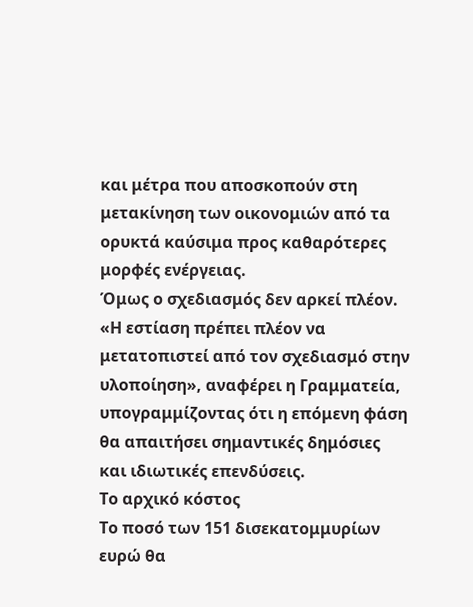και μέτρα που αποσκοπούν στη μετακίνηση των οικονομιών από τα ορυκτά καύσιμα προς καθαρότερες μορφές ενέργειας.
Όμως ο σχεδιασμός δεν αρκεί πλέον.
«Η εστίαση πρέπει πλέον να μετατοπιστεί από τον σχεδιασμό στην υλοποίηση», αναφέρει η Γραμματεία, υπογραμμίζοντας ότι η επόμενη φάση θα απαιτήσει σημαντικές δημόσιες και ιδιωτικές επενδύσεις.
Το αρχικό κόστος
Το ποσό των 151 δισεκατομμυρίων ευρώ θα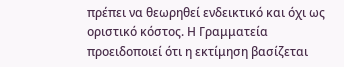πρέπει να θεωρηθεί ενδεικτικό και όχι ως οριστικό κόστος. Η Γραμματεία προειδοποιεί ότι η εκτίμηση βασίζεται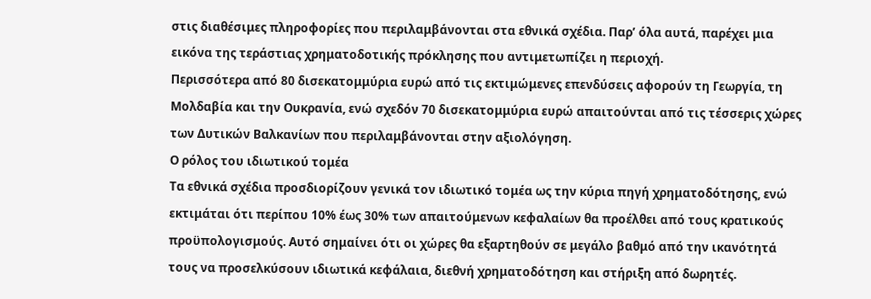στις διαθέσιμες πληροφορίες που περιλαμβάνονται στα εθνικά σχέδια. Παρ’ όλα αυτά, παρέχει μια εικόνα της τεράστιας χρηματοδοτικής πρόκλησης που αντιμετωπίζει η περιοχή.
Περισσότερα από 80 δισεκατομμύρια ευρώ από τις εκτιμώμενες επενδύσεις αφορούν τη Γεωργία, τη Μολδαβία και την Ουκρανία, ενώ σχεδόν 70 δισεκατομμύρια ευρώ απαιτούνται από τις τέσσερις χώρες των Δυτικών Βαλκανίων που περιλαμβάνονται στην αξιολόγηση.
Ο ρόλος του ιδιωτικού τομέα
Τα εθνικά σχέδια προσδιορίζουν γενικά τον ιδιωτικό τομέα ως την κύρια πηγή χρηματοδότησης, ενώ εκτιμάται ότι περίπου 10% έως 30% των απαιτούμενων κεφαλαίων θα προέλθει από τους κρατικούς προϋπολογισμούς. Αυτό σημαίνει ότι οι χώρες θα εξαρτηθούν σε μεγάλο βαθμό από την ικανότητά τους να προσελκύσουν ιδιωτικά κεφάλαια, διεθνή χρηματοδότηση και στήριξη από δωρητές.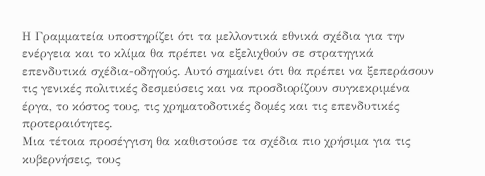Η Γραμματεία υποστηρίζει ότι τα μελλοντικά εθνικά σχέδια για την ενέργεια και το κλίμα θα πρέπει να εξελιχθούν σε στρατηγικά επενδυτικά σχέδια-οδηγούς. Αυτό σημαίνει ότι θα πρέπει να ξεπεράσουν τις γενικές πολιτικές δεσμεύσεις και να προσδιορίζουν συγκεκριμένα έργα, το κόστος τους, τις χρηματοδοτικές δομές και τις επενδυτικές προτεραιότητες.
Μια τέτοια προσέγγιση θα καθιστούσε τα σχέδια πιο χρήσιμα για τις κυβερνήσεις, τους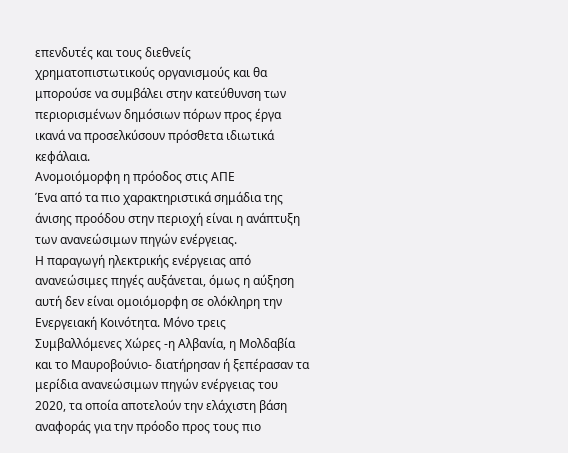επενδυτές και τους διεθνείς χρηματοπιστωτικούς οργανισμούς και θα μπορούσε να συμβάλει στην κατεύθυνση των περιορισμένων δημόσιων πόρων προς έργα ικανά να προσελκύσουν πρόσθετα ιδιωτικά κεφάλαια.
Ανομοιόμορφη η πρόοδος στις ΑΠΕ
Ένα από τα πιο χαρακτηριστικά σημάδια της άνισης προόδου στην περιοχή είναι η ανάπτυξη των ανανεώσιμων πηγών ενέργειας.
Η παραγωγή ηλεκτρικής ενέργειας από ανανεώσιμες πηγές αυξάνεται, όμως η αύξηση αυτή δεν είναι ομοιόμορφη σε ολόκληρη την Ενεργειακή Κοινότητα. Μόνο τρεις Συμβαλλόμενες Χώρες -η Αλβανία, η Μολδαβία και το Μαυροβούνιο- διατήρησαν ή ξεπέρασαν τα μερίδια ανανεώσιμων πηγών ενέργειας του 2020, τα οποία αποτελούν την ελάχιστη βάση αναφοράς για την πρόοδο προς τους πιο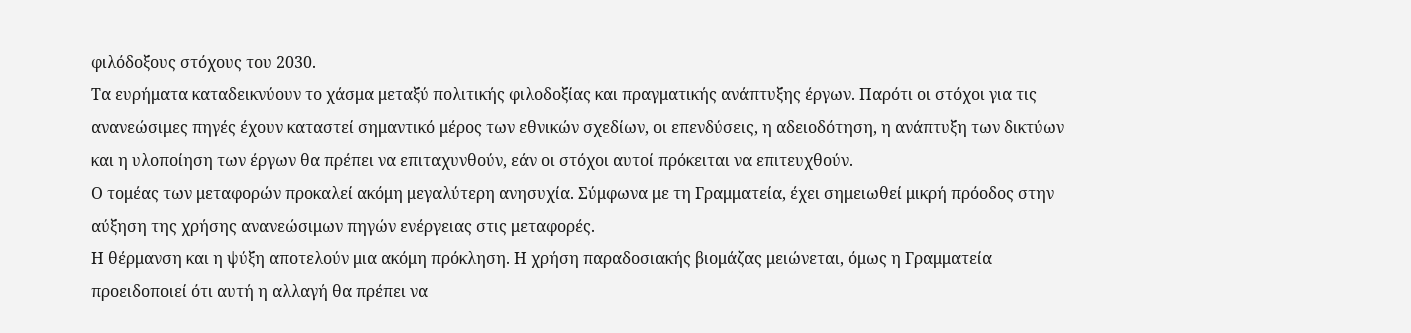φιλόδοξους στόχους του 2030.
Τα ευρήματα καταδεικνύουν το χάσμα μεταξύ πολιτικής φιλοδοξίας και πραγματικής ανάπτυξης έργων. Παρότι οι στόχοι για τις ανανεώσιμες πηγές έχουν καταστεί σημαντικό μέρος των εθνικών σχεδίων, οι επενδύσεις, η αδειοδότηση, η ανάπτυξη των δικτύων και η υλοποίηση των έργων θα πρέπει να επιταχυνθούν, εάν οι στόχοι αυτοί πρόκειται να επιτευχθούν.
Ο τομέας των μεταφορών προκαλεί ακόμη μεγαλύτερη ανησυχία. Σύμφωνα με τη Γραμματεία, έχει σημειωθεί μικρή πρόοδος στην αύξηση της χρήσης ανανεώσιμων πηγών ενέργειας στις μεταφορές.
Η θέρμανση και η ψύξη αποτελούν μια ακόμη πρόκληση. Η χρήση παραδοσιακής βιομάζας μειώνεται, όμως η Γραμματεία προειδοποιεί ότι αυτή η αλλαγή θα πρέπει να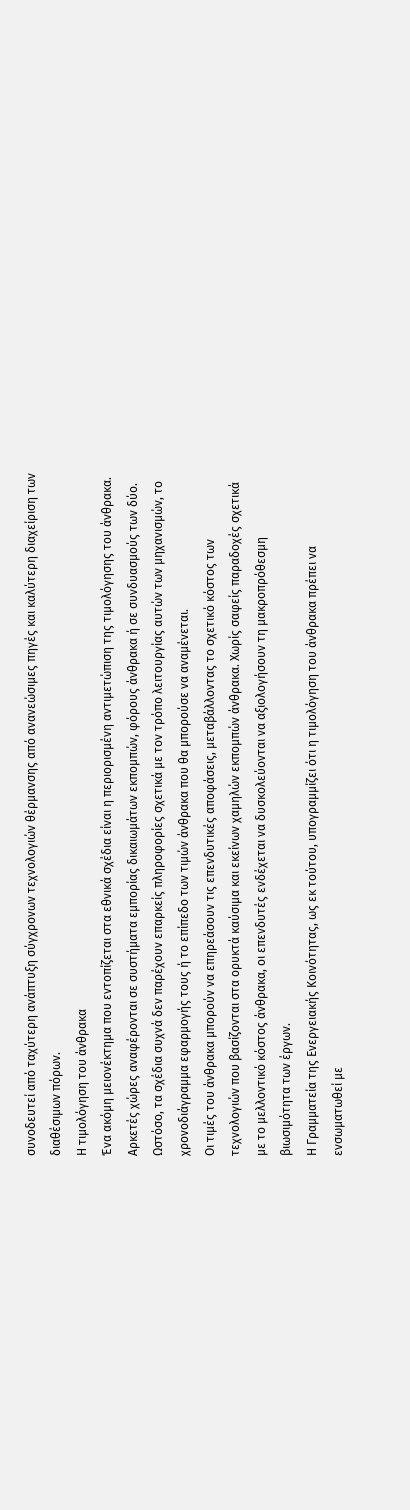συνοδευτεί από ταχύτερη ανάπτυξη σύγχρονων τεχνολογιών θέρμανσης από ανανεώσιμες πηγές και καλύτερη διαχείριση των διαθέσιμων πόρων.
Η τιμολόγηση του άνθρακα
Ένα ακόμη μειονέκτημα που εντοπίζεται στα εθνικά σχέδια είναι η περιορισμένη αντιμετώπιση της τιμολόγησης του άνθρακα.
Αρκετές χώρες αναφέρονται σε συστήματα εμπορίας δικαιωμάτων εκπομπών, φόρους άνθρακα ή σε συνδυασμούς των δύο. Ωστόσο, τα σχέδια συχνά δεν παρέχουν επαρκείς πληροφορίες σχετικά με τον τρόπο λειτουργίας αυτών των μηχανισμών, το χρονοδιάγραμμα εφαρμογής τους ή το επίπεδο των τιμών άνθρακα που θα μπορούσε να αναμένεται.
Οι τιμές του άνθρακα μπορούν να επηρεάσουν τις επενδυτικές αποφάσεις, μεταβάλλοντας το σχετικό κόστος των τεχνολογιών που βασίζονται στα ορυκτά καύσιμα και εκείνων χαμηλών εκπομπών άνθρακα. Χωρίς σαφείς παραδοχές σχετικά με το μελλοντικό κόστος άνθρακα, οι επενδυτές ενδέχεται να δυσκολεύονται να αξιολογήσουν τη μακροπρόθεσμη βιωσιμότητα των έργων.
Η Γραμματεία της Ενεργειακής Κοινότητας, ως εκ τούτου, υπογραμμίζει ότι η τιμολόγηση του άνθρακα πρέπει να ενσωματωθεί με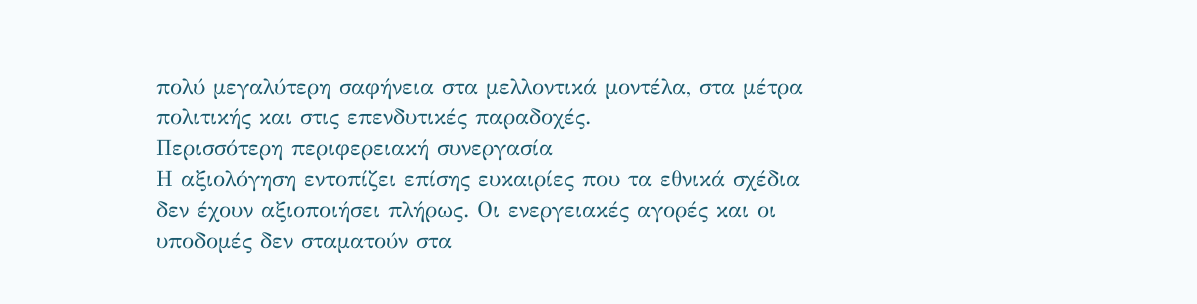πολύ μεγαλύτερη σαφήνεια στα μελλοντικά μοντέλα, στα μέτρα πολιτικής και στις επενδυτικές παραδοχές.
Περισσότερη περιφερειακή συνεργασία
Η αξιολόγηση εντοπίζει επίσης ευκαιρίες που τα εθνικά σχέδια δεν έχουν αξιοποιήσει πλήρως. Οι ενεργειακές αγορές και οι υποδομές δεν σταματούν στα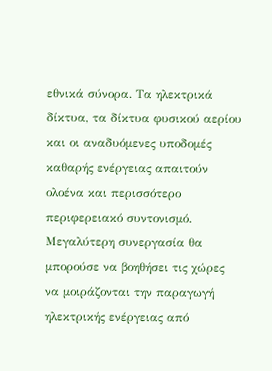εθνικά σύνορα. Τα ηλεκτρικά δίκτυα, τα δίκτυα φυσικού αερίου και οι αναδυόμενες υποδομές καθαρής ενέργειας απαιτούν ολοένα και περισσότερο περιφερειακό συντονισμό. Μεγαλύτερη συνεργασία θα μπορούσε να βοηθήσει τις χώρες να μοιράζονται την παραγωγή ηλεκτρικής ενέργειας από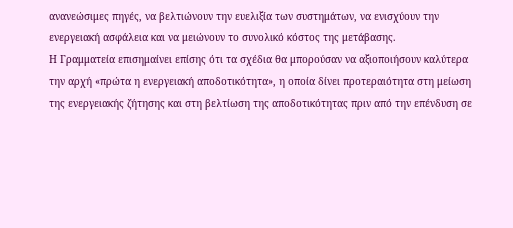ανανεώσιμες πηγές, να βελτιώνουν την ευελιξία των συστημάτων, να ενισχύουν την ενεργειακή ασφάλεια και να μειώνουν το συνολικό κόστος της μετάβασης.
Η Γραμματεία επισημαίνει επίσης ότι τα σχέδια θα μπορούσαν να αξιοποιήσουν καλύτερα την αρχή «πρώτα η ενεργειακή αποδοτικότητα», η οποία δίνει προτεραιότητα στη μείωση της ενεργειακής ζήτησης και στη βελτίωση της αποδοτικότητας πριν από την επένδυση σε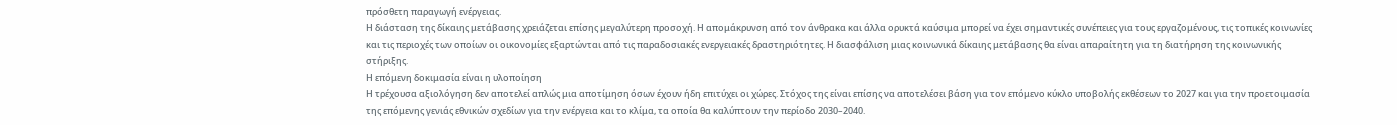πρόσθετη παραγωγή ενέργειας.
Η διάσταση της δίκαιης μετάβασης χρειάζεται επίσης μεγαλύτερη προσοχή. Η απομάκρυνση από τον άνθρακα και άλλα ορυκτά καύσιμα μπορεί να έχει σημαντικές συνέπειες για τους εργαζομένους, τις τοπικές κοινωνίες και τις περιοχές των οποίων οι οικονομίες εξαρτώνται από τις παραδοσιακές ενεργειακές δραστηριότητες. Η διασφάλιση μιας κοινωνικά δίκαιης μετάβασης θα είναι απαραίτητη για τη διατήρηση της κοινωνικής στήριξης.
Η επόμενη δοκιμασία είναι η υλοποίηση
Η τρέχουσα αξιολόγηση δεν αποτελεί απλώς μια αποτίμηση όσων έχουν ήδη επιτύχει οι χώρες. Στόχος της είναι επίσης να αποτελέσει βάση για τον επόμενο κύκλο υποβολής εκθέσεων το 2027 και για την προετοιμασία της επόμενης γενιάς εθνικών σχεδίων για την ενέργεια και το κλίμα, τα οποία θα καλύπτουν την περίοδο 2030–2040.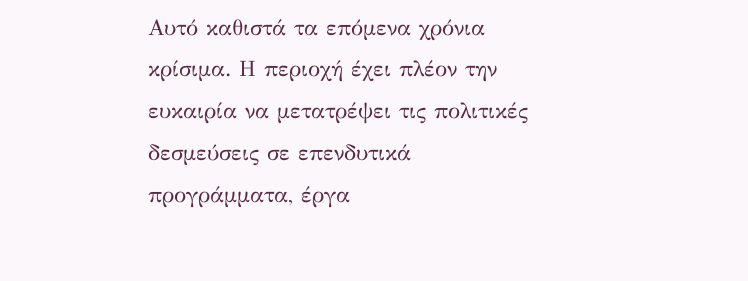Αυτό καθιστά τα επόμενα χρόνια κρίσιμα. Η περιοχή έχει πλέον την ευκαιρία να μετατρέψει τις πολιτικές δεσμεύσεις σε επενδυτικά προγράμματα, έργα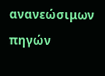ανανεώσιμων πηγών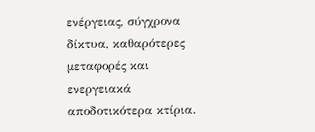ενέργειας, σύγχρονα δίκτυα, καθαρότερες μεταφορές και ενεργειακά αποδοτικότερα κτίρια.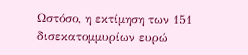Ωστόσο, η εκτίμηση των 151 δισεκατομμυρίων ευρώ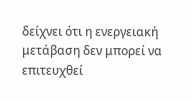δείχνει ότι η ενεργειακή μετάβαση δεν μπορεί να επιτευχθεί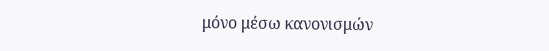μόνο μέσω κανονισμών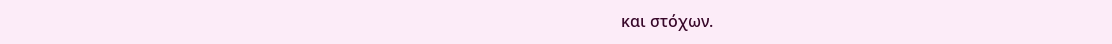και στόχων.